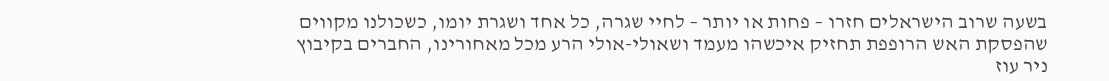בשעה שרוב הישראלים חזרו – פחות או יותר – לחיי שגרה, כל אחד ושגרת יומו, כשכולנו מקווים שהפסקת האש הרופפת תחזיק איכשהו מעמד ושאולי-אולי הרע מכל מאחורינו, החברים בקיבוץ ניר עוז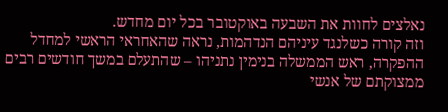נאלצים לחוות את השבעה באוקטובר בכל יום מחדש.
וזה קורה כשלנגד עיניהם הנדהמות, נראה שהאחראי הראשי למחדל ההפקרה, ראש הממשלה בנימין נתניהו – שהתעלם במשך חודשים רבים ממצוקתם של אנשי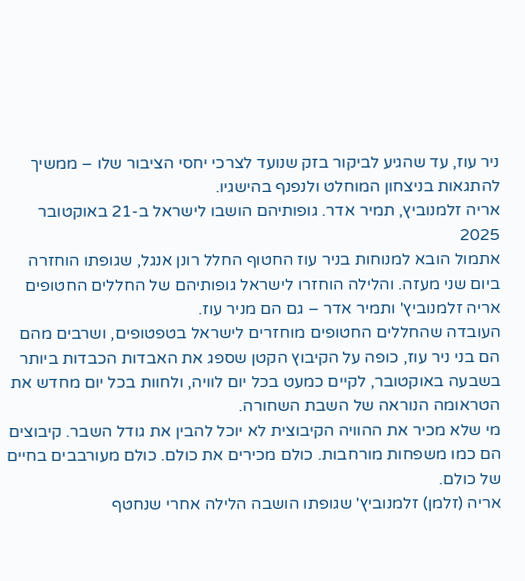ניר עוז, עד שהגיע לביקור בזק שנועד לצרכי יחסי הציבור שלו – ממשיך להתגאות בניצחון המוחלט ולנפנף בהישגיו.
אריה זלמנוביץ, תמיר אדר. גופותיהם הושבו לישראל ב-21 באוקטובר 2025
אתמול הובא למנוחות בניר עוז החטוף החלל רונן אנגל, שגופתו הוחזרה ביום שני מעזה. והלילה הוחזרו לישראל גופותיהם של החללים החטופים אריה זלמנוביץ' ותמיר אדר – גם הם מניר עוז.
העובדה שהחללים החטופים מוחזרים לישראל בטפטופים, ושרבים מהם הם בני ניר עוז, כופה על הקיבוץ הקטן שספג את האבדות הכבדות ביותר בשבעה באוקטובר, לקיים כמעט בכל יום לוויה, ולחוות בכל יום מחדש את הטראומה הנוראה של השבת השחורה.
מי שלא מכיר את ההוויה הקיבוצית לא יוכל להבין את גודל השבר. קיבוצים הם כמו משפחות מורחבות. כולם מכירים את כולם. כולם מעורבבים בחיים של כולם.
אריה (זלמן) זלמנוביץ' שגופתו הושבה הלילה אחרי שנחטף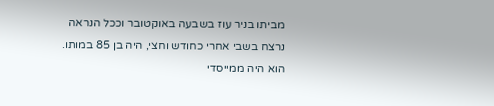מביתו בניר עוז בשבעה באוקטובר וככל הנראה נרצח בשבי אחרי כחודש וחצי, היה בן 85 במותו. הוא היה ממייסדי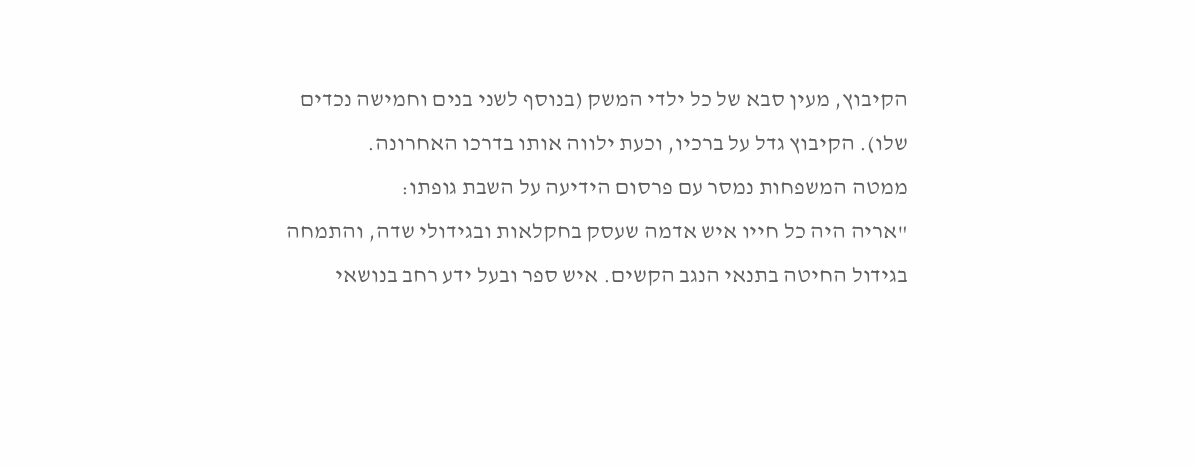הקיבוץ, מעין סבא של כל ילדי המשק (בנוסף לשני בנים וחמישה נכדים שלו). הקיבוץ גדל על ברכיו, וכעת ילווה אותו בדרכו האחרונה.
ממטה המשפחות נמסר עם פרסום הידיעה על השבת גופתו:
"אריה היה כל חייו איש אדמה שעסק בחקלאות ובגידולי שדה, והתמחה בגידול החיטה בתנאי הנגב הקשים. איש ספר ובעל ידע רחב בנושאי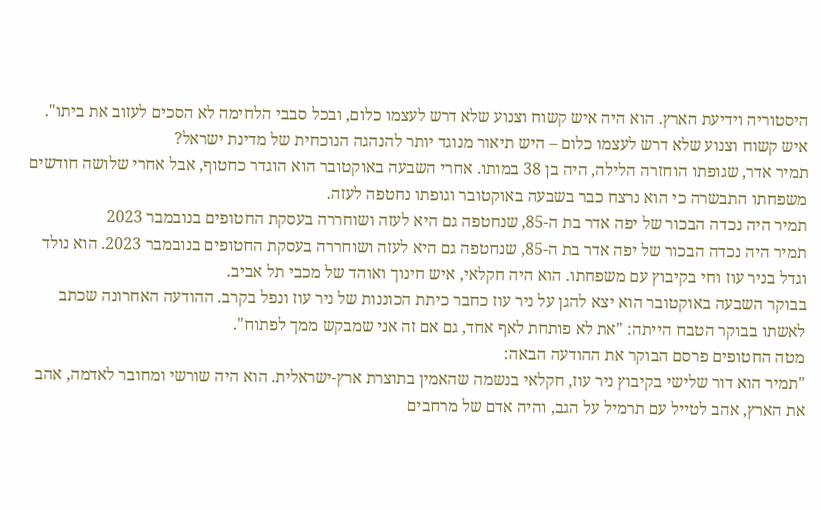היסטוריה וידיעת הארץ. הוא היה איש קשוח וצנוע שלא דרש לעצמו כלום, ובכל סבבי הלחימה לא הסכים לעזוב את ביתו".
איש קשוח וצנוע שלא דרש לעצמו כלום – היש תיאור מנוגד יותר להנהגה הנוכחית של מדינת ישראל?
תמיר אדר, שגופתו הוחזרה הלילה, היה בן 38 במותו. אחרי השבעה באוקטובר הוא הוגדר כחטוף, אבל אחרי שלושה חודשים משפחתו התבשרה כי הוא נרצח כבר בשבעה באוקטובר וגופתו נחטפה לעזה.
תמיר היה נכדה הבכור של יפה אדר בת ה-85, שנחטפה גם היא לעזה ושוחררה בעסקת החטופים בנובמבר 2023
תמיר היה נכדה הבכור של יפה אדר בת ה-85, שנחטפה גם היא לעזה ושוחררה בעסקת החטופים בנובמבר 2023. הוא נולד וגדל בניר עוז וחי בקיבוץ עם משפחתו. הוא היה חקלאי, איש חינוך ואוהד של מכבי תל אביב.
בבוקר השבעה באוקטובר הוא יצא להגן על ניר עוז כחבר כיתת הכוננות של ניר עוז ונפל בקרב. ההודעה האחרונה שכתב לאשתו בבוקר הטבח הייתה: "את לא פותחת לאף אחד, גם אם זה אני שמבקש ממך לפתוח".
מטה החטופים פרסם הבוקר את ההודעה הבאה:
"תמיר הוא דור שלישי בקיבוץ ניר עוז, חקלאי בנשמה שהאמין בתוצרת ארץ-ישראלית. הוא היה שורשי ומחובר לאדמה, אהב את הארץ, אהב לטייל עם תרמיל על הגב, והיה אדם של מרחבים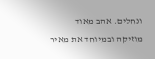ונחלים. אהב מאוד מוזיקה ובמיוחד את מאיר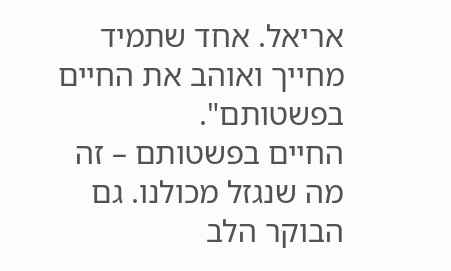אריאל. אחד שתמיד מחייך ואוהב את החיים בפשטותם".
החיים בפשטותם – זה מה שנגזל מכולנו. גם הבוקר הלב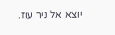יוצא אל ניר עוז.